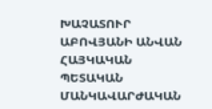ԽԱՉԱՏՈՒՐ ԱԲՈՎՅԱՆԻ ԱՆՎԱՆ ՀԱՅԿԱԿԱՆ ՊԵՏԱԿԱՆ ՄԱՆԿԱՎԱՐԺԱԿԱՆ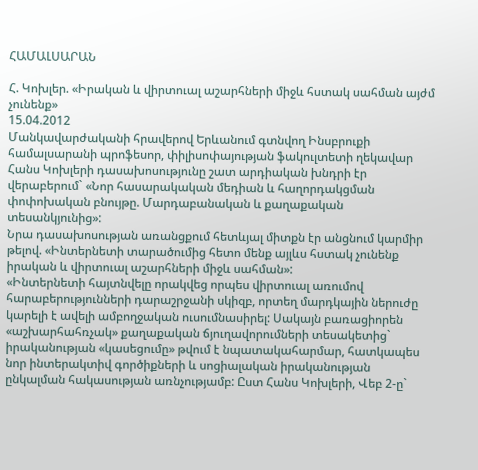ՀԱՄԱԼՍԱՐԱՆ

Հ. Կոխլեր. «Իրական և վիրտուալ աշարհների միջև հստակ սահման այժմ չունենք»
15.04.2012
Մանկավարժականի հրավերով Երևանում գտնվող Ինսբրուքի համալսարանի պրոֆեսոր, փիլիսոփայության ֆակուլտետի ղեկավար Հանս Կոխլերի դասախոսությունը շատ արդիական խնդրի էր վերաբերում` «Նոր հասարակական մեդիան և հաղորդակցման փոփոխական բնույթը. Մարդաբանական և քաղաքական տեսանկյունից»:
Նրա դասախոսության առանցքում հետևյալ միտքն էր անցնում կարմիր թելով. «Ինտերնետի տարածումից հետո մենք այլևս հստակ չունենք իրական և վիրտուալ աշարհների միջև սահման»:
«Ինտերնետի հայտնվելը որակվեց որպես վիրտուալ առումով հարաբերությունների դարաշրջանի սկիզբ, որտեղ մարդկային ներուժը կարելի է ավելի ամբողջական ուսումնասիրել: Սակայն բառացիորեն «աշխարհահռչակ» քաղաքական ճյուղավորումների տեսակետից` իրականության «կասեցումը» թվում է նպատակահարմար, հատկապես նոր ինտերակտիվ գործիքների և սոցիալական իրականության ընկալման հակասության առնչությամբ: Ըստ Հանս Կոխլերի, Վեբ 2-ը`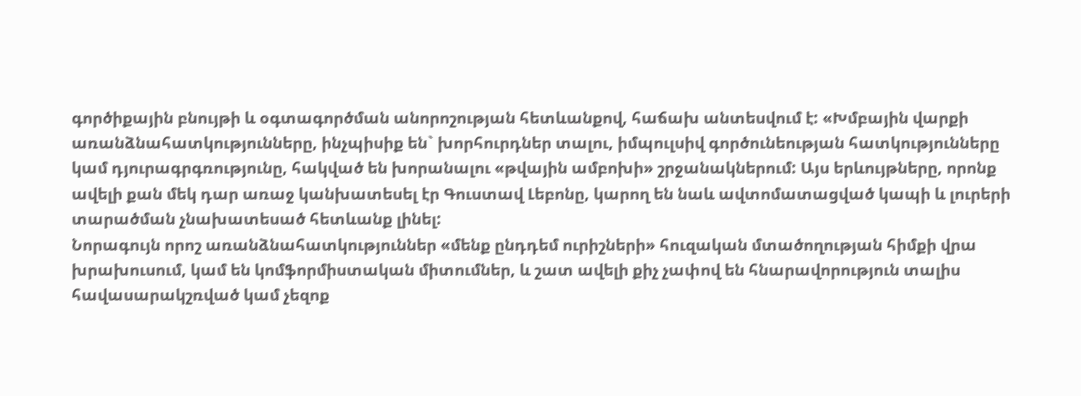գործիքային բնույթի և օգտագործման անորոշության հետևանքով, հաճախ անտեսվում է: «Խմբային վարքի առանձնահատկությունները, ինչպիսիք են` խորհուրդներ տալու, իմպուլսիվ գործունեության հատկությունները կամ դյուրագրգռությունը, հակված են խորանալու «թվային ամբոխի» շրջանակներում: Այս երևույթները, որոնք ավելի քան մեկ դար առաջ կանխատեսել էր Գուստավ Լեբոնը, կարող են նաև ավտոմատացված կապի և լուրերի տարածման չնախատեսած հետևանք լինել:
Նորագույն որոշ առանձնահատկություններ «մենք ընդդեմ ուրիշների» հուզական մտածողության հիմքի վրա խրախուսում, կամ են կոմֆորմիստական միտումներ, և շատ ավելի քիչ չափով են հնարավորություն տալիս հավասարակշռված կամ չեզոք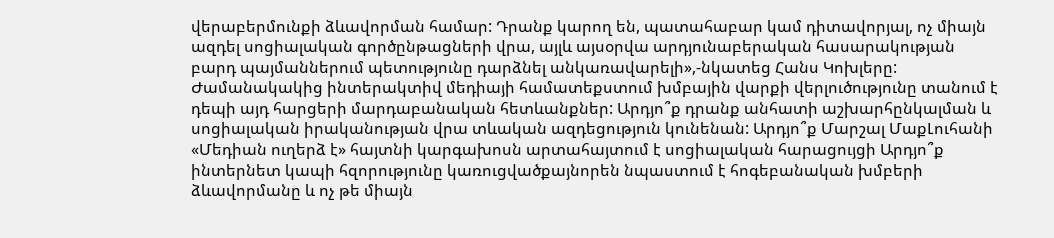վերաբերմունքի ձևավորման համար: Դրանք կարող են, պատահաբար կամ դիտավորյալ, ոչ միայն ազդել սոցիալական գործընթացների վրա, այլև այսօրվա արդյունաբերական հասարակության բարդ պայմաններում պետությունը դարձնել անկառավարելի»,-նկատեց Հանս Կոխլերը:
Ժամանակակից ինտերակտիվ մեդիայի համատեքստում խմբային վարքի վերլուծությունը տանում է դեպի այդ հարցերի մարդաբանական հետևանքներ: Արդյո՞ք դրանք անհատի աշխարհընկալման և սոցիալական իրականության վրա տևական ազդեցություն կունենան: Արդյո՞ք Մարշալ ՄաքԼուհանի «Մեդիան ուղերձ է» հայտնի կարգախոսն արտահայտում է սոցիալական հարացույցի Արդյո՞ք ինտերնետ կապի հզորությունը կառուցվածքայնորեն նպաստում է հոգեբանական խմբերի ձևավորմանը և ոչ թե միայն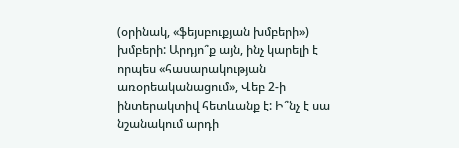(օրինակ, «ֆեյսբուքյան խմբերի») խմբերի: Արդյո՞ք այն, ինչ կարելի է որպես «հասարակության առօրեականացում», Վեբ 2-ի ինտերակտիվ հետևանք է: Ի՞նչ է սա նշանակում արդի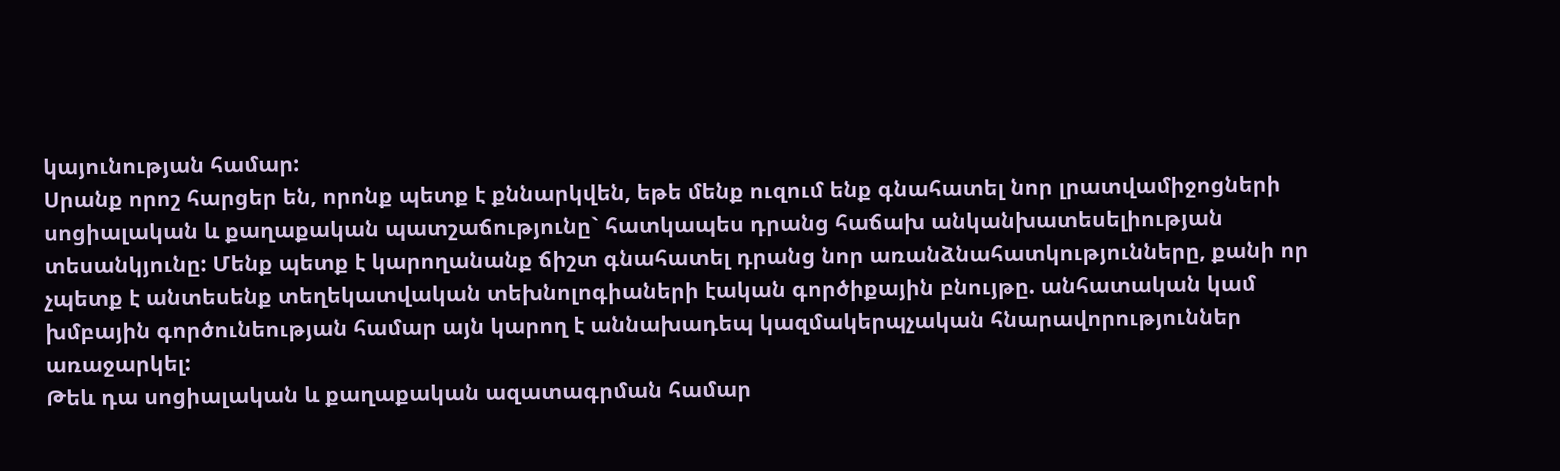կայունության համար:
Սրանք որոշ հարցեր են, որոնք պետք է քննարկվեն, եթե մենք ուզում ենք գնահատել նոր լրատվամիջոցների սոցիալական և քաղաքական պատշաճությունը` հատկապես դրանց հաճախ անկանխատեսելիության տեսանկյունը: Մենք պետք է կարողանանք ճիշտ գնահատել դրանց նոր առանձնահատկությունները, քանի որ չպետք է անտեսենք տեղեկատվական տեխնոլոգիաների էական գործիքային բնույթը. անհատական կամ խմբային գործունեության համար այն կարող է աննախադեպ կազմակերպչական հնարավորություններ առաջարկել:
Թեև դա սոցիալական և քաղաքական ազատագրման համար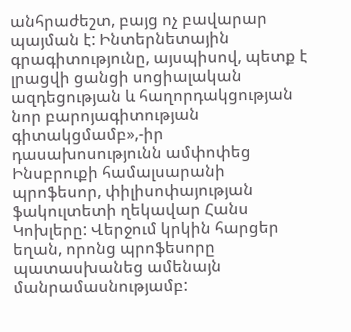անհրաժեշտ, բայց ոչ բավարար պայման է: Ինտերնետային գրագիտությունը, այսպիսով, պետք է լրացվի ցանցի սոցիալական ազդեցության և հաղորդակցության նոր բարոյագիտության գիտակցմամբ»,-իր դասախոսությունն ամփոփեց Ինսբրուքի համալսարանի պրոֆեսոր, փիլիսոփայության ֆակուլտետի ղեկավար Հանս Կոխլերը: Վերջում կրկին հարցեր եղան, որոնց պրոֆեսորը պատասխանեց ամենայն մանրամասնությամբ: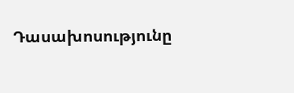Դասախոսությունը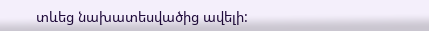տևեց նախատեսվածից ավելի: